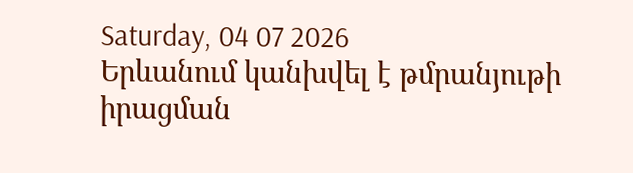Saturday, 04 07 2026
Երևանում կանխվել է թմրանյութի իրացման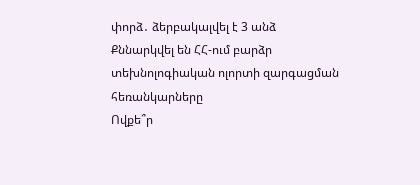փորձ․ ձերբակալվել է 3 անձ
Քննարկվել են ՀՀ-ում բարձր տեխնոլոգիական ոլորտի զարգացման հեռանկարները
Ովքե՞ր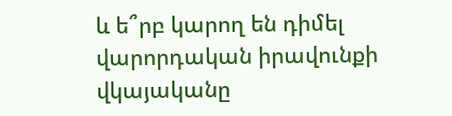և ե՞րբ կարող են դիմել վարորդական իրավունքի վկայականը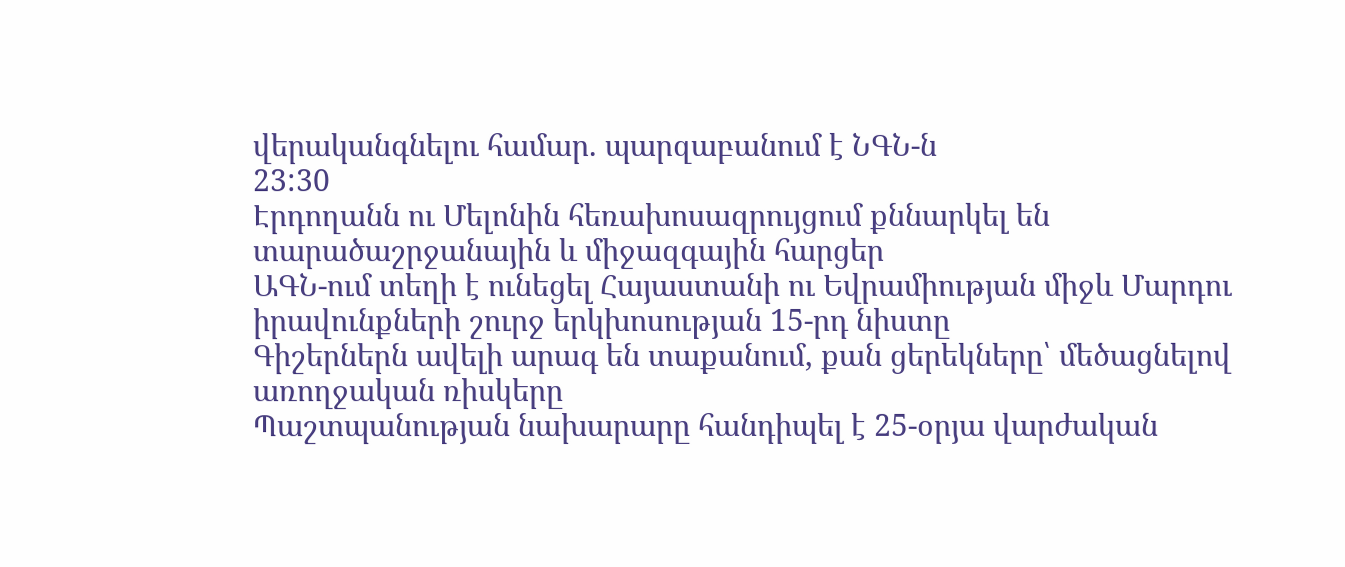վերականգնելու համար. պարզաբանում է ՆԳՆ-ն
23:30
Էրդողանն ու Մելոնին հեռախոսազրույցում քննարկել են տարածաշրջանային և միջազգային հարցեր
ԱԳՆ-ում տեղի է ունեցել Հայաստանի ու Եվրամիության միջև Մարդու իրավունքների շուրջ երկխոսության 15-րդ նիստը
Գիշերներն ավելի արագ են տաքանում, քան ցերեկները՝ մեծացնելով առողջական ռիսկերը
Պաշտպանության նախարարը հանդիպել է 25-օրյա վարժական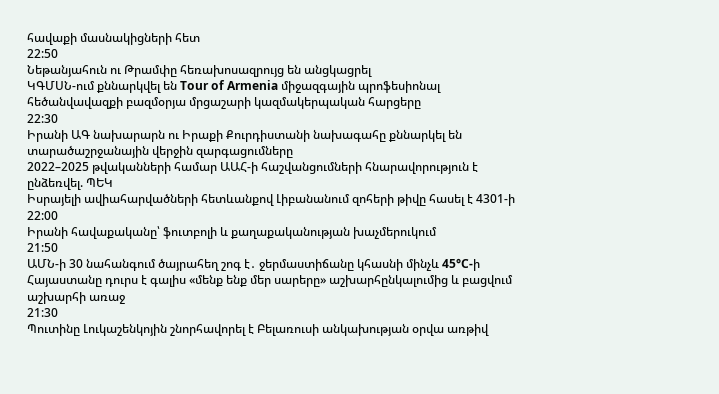հավաքի մասնակիցների հետ
22:50
Նեթանյահուն ու Թրամփը հեռախոսազրույց են անցկացրել
ԿԳՄՍՆ-ում քննարկվել են Tour of Armenia միջազգային պրոֆեսիոնալ հեծանվավազքի բազմօրյա մրցաշարի կազմակերպական հարցերը
22:30
Իրանի ԱԳ նախարարն ու Իրաքի Քուրդիստանի նախագահը քննարկել են տարածաշրջանային վերջին զարգացումները
2022–2025 թվականների համար ԱԱՀ-ի հաշվանցումների հնարավորություն է ընձեռվել. ՊԵԿ
Իսրայելի ավիահարվածների հետևանքով Լիբանանում զոհերի թիվը հասել է 4301-ի
22:00
Իրանի հավաքականը՝ ֆուտբոլի և քաղաքականության խաչմերուկում
21:50
ԱՄՆ-ի 30 նահանգում ծայրահեղ շոգ է․ ջերմաստիճանը կհասնի մինչև 45°C-ի
Հայաստանը դուրս է գալիս «մենք ենք մեր սարերը» աշխարհընկալումից և բացվում աշխարհի առաջ
21:30
Պուտինը Լուկաշենկոյին շնորհավորել է Բելառուսի անկախության օրվա առթիվ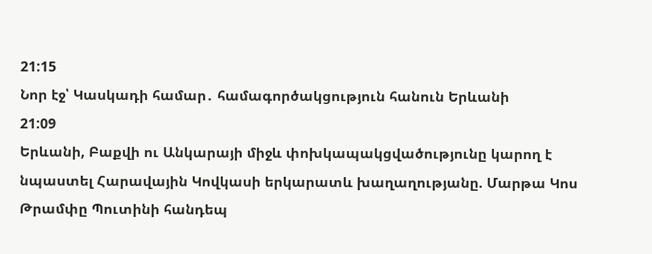21:15
Նոր էջ՝ Կասկադի համար․ համագործակցություն հանուն Երևանի
21:09
Երևանի, Բաքվի ու Անկարայի միջև փոխկապակցվածությունը կարող է նպաստել Հարավային Կովկասի երկարատև խաղաղությանը. Մարթա Կոս
Թրամփը Պուտինի հանդեպ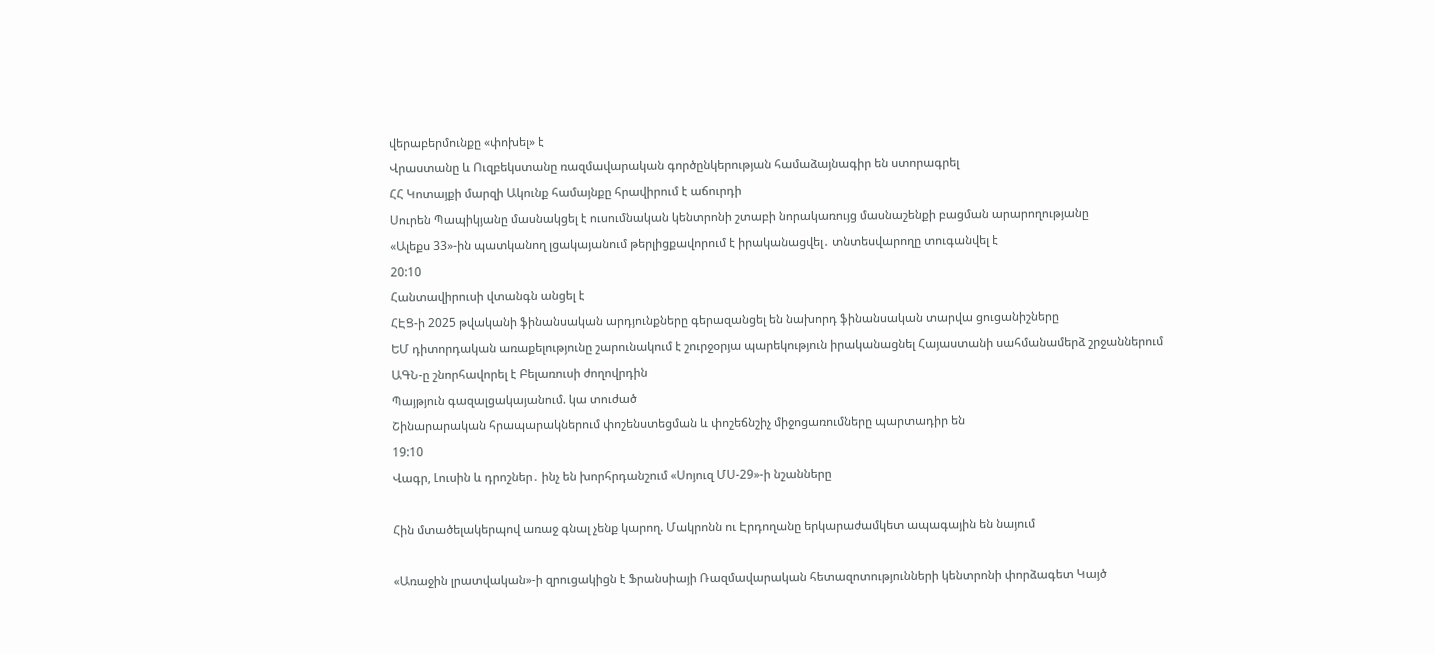վերաբերմունքը «փոխել» է
Վրաստանը և Ուզբեկստանը ռազմավարական գործընկերության համաձայնագիր են ստորագրել
ՀՀ Կոտայքի մարզի Ակունք համայնքը հրավիրում է աճուրդի
Սուրեն Պապիկյանը մասնակցել է ուսումնական կենտրոնի շտաբի նորակառույց մասնաշենքի բացման արարողությանը
«Ալեքս 33»-ին պատկանող լցակայանում թերլիցքավորում է իրականացվել․ տնտեսվարողը տուգանվել է
20:10
Հանտավիրուսի վտանգն անցել է
ՀԷՑ-ի 2025 թվականի ֆինանսական արդյունքները գերազանցել են նախորդ ֆինանսական տարվա ցուցանիշները
ԵՄ դիտորդական առաքելությունը շարունակում է շուրջօրյա պարեկություն իրականացնել Հայաստանի սահմանամերձ շրջաններում
ԱԳՆ-ը շնորհավորել է Բելառուսի ժողովրդին
Պայթյուն գազալցակայանում. կա տուժած
Շինարարական հրապարակներում փոշենստեցման և փոշեճնշիչ միջոցառումները պարտադիր են
19:10
Վագր, Լուսին և դրոշներ․ ինչ են խորհրդանշում «Սոյուզ ՄՍ-29»-ի նշանները

Հին մտածելակերպով առաջ գնալ չենք կարող. Մակրոնն ու Էրդողանը երկարաժամկետ ապագային են նայում

«Առաջին լրատվական»-ի զրուցակիցն է Ֆրանսիայի Ռազմավարական հետազոտությունների կենտրոնի փորձագետ Կայծ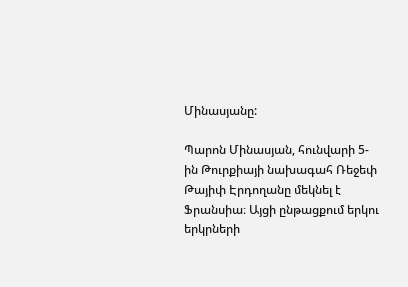Մինասյանը:

Պարոն Մինասյան, հունվարի 5-ին Թուրքիայի նախագահ Ռեջեփ Թայիփ Էրդողանը մեկնել է Ֆրանսիա։ Այցի ընթացքում երկու երկրների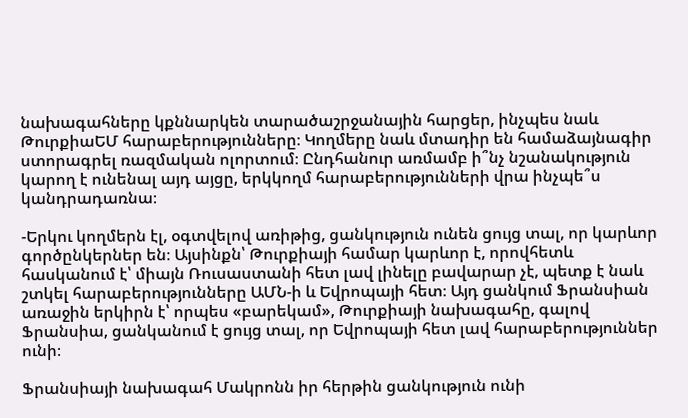նախագահները կքննարկեն տարածաշրջանային հարցեր, ինչպես նաև ԹուրքիաԵՄ հարաբերությունները։ Կողմերը նաև մտադիր են համաձայնագիր ստորագրել ռազմական ոլորտում։ Ընդհանուր առմամբ ի՞նչ նշանակություն կարող է ունենալ այդ այցը, երկկողմ հարաբերությունների վրա ինչպե՞ս կանդրադառնա։

-Երկու կողմերն էլ, օգտվելով առիթից, ցանկություն ունեն ցույց տալ, որ կարևոր գործընկերներ են։ Այսինքն՝ Թուրքիայի համար կարևոր է, որովհետև հասկանում է՝ միայն Ռուսաստանի հետ լավ լինելը բավարար չէ, պետք է նաև շտկել հարաբերությունները ԱՄՆ-ի և Եվրոպայի հետ։ Այդ ցանկում Ֆրանսիան առաջին երկիրն է՝ որպես «բարեկամ», Թուրքիայի նախագահը, գալով Ֆրանսիա, ցանկանում է ցույց տալ, որ Եվրոպայի հետ լավ հարաբերություններ ունի։

Ֆրանսիայի նախագահ Մակրոնն իր հերթին ցանկություն ունի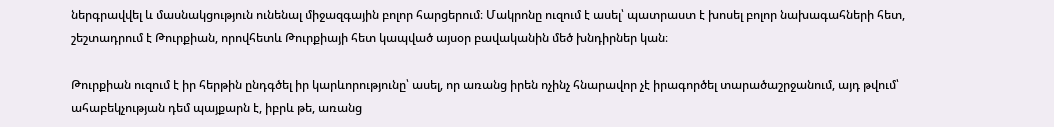ներգրավվել և մասնակցություն ունենալ միջազգային բոլոր հարցերում։ Մակրոնը ուզում է ասել՝ պատրաստ է խոսել բոլոր նախագահների հետ, շեշտադրում է Թուրքիան, որովհետև Թուրքիայի հետ կապված այսօր բավականին մեծ խնդիրներ կան։

Թուրքիան ուզում է իր հերթին ընդգծել իր կարևորությունը՝ ասել, որ առանց իրեն ոչինչ հնարավոր չէ իրագործել տարածաշրջանում, այդ թվում՝ ահաբեկչության դեմ պայքարն է, իբրև թե, առանց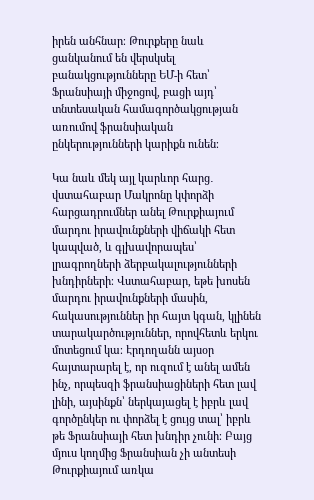իրեն անհնար։ Թուրքերը նաև ցանկանում են վերսկսել բանակցությունները ԵՄ-ի հետ՝ Ֆրանսիայի միջոցով, բացի այդ՝ տնտեսական համագործակցության առումով ֆրանսիական ընկերությունների կարիքն ունեն։

Կա նաև մեկ այլ կարևոր հարց․ վստահաբար Մակրոնը կփորձի հարցադրումներ անել Թուրքիայում մարդու իրավունքների վիճակի հետ կապված, և գլխավորապես՝ լրագրողների ձերբակալությունների խնդիրների։ Վստահաբար, եթե խոսեն մարդու իրավունքների մասին, հակասություններ իր հայտ կգան, կլինեն տարակարծություններ, որովհետև երկու մոտեցում կա։ Էրդողանն այսօր հայտարարել է, որ ուզում է անել ամեն ինչ, որպեսզի ֆրանսիացիների հետ լավ լինի, այսինքն՝ ներկայացել է իբրև լավ գործընկեր ու փորձել է ցույց տալ՝ իբրև թե Ֆրանսիայի հետ խնդիր չունի։ Բայց մյուս կողմից Ֆրանսիան չի անտեսի Թուրքիայում առկա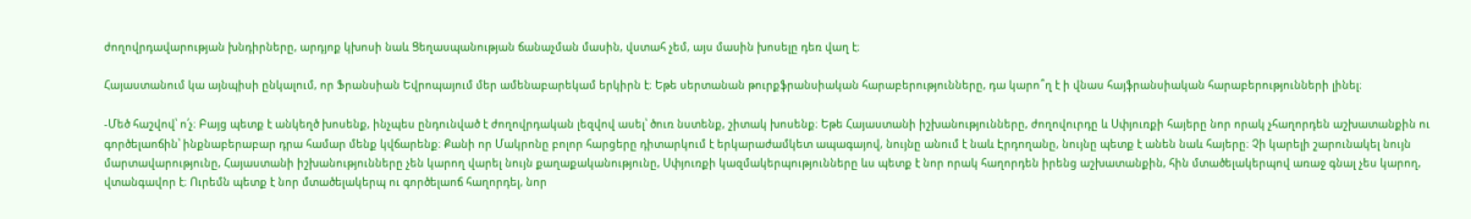ժողովրդավարության խնդիրները, արդյոք կխոսի նաև Ցեղասպանության ճանաչման մասին, վստահ չեմ, այս մասին խոսելը դեռ վաղ է։

Հայաստանում կա այնպիսի ընկալում, որ Ֆրանսիան Եվրոպայում մեր ամենաբարեկամ երկիրն է։ Եթե սերտանան թուրքֆրանսիական հարաբերությունները, դա կարո՞ղ է ի վնաս հայֆրանսիական հարաբերությունների լինել։

-Մեծ հաշվով՝ ո՛չ։ Բայց պետք է անկեղծ խոսենք, ինչպես ընդունված է ժողովրդական լեզվով ասել՝ ծուռ նստենք, շիտակ խոսենք։ Եթե Հայաստանի իշխանությունները, ժողովուրդը և Սփյուռքի հայերը նոր որակ չհաղորդեն աշխատանքին ու գործելաոճին՝ ինքնաբերաբար դրա համար մենք կվճարենք։ Քանի որ Մակրոնը բոլոր հարցերը դիտարկում է երկարաժամկետ ապագայով, նույնը անում է նաև Էրդողանը, նույնը պետք է անեն նաև հայերը։ Չի կարելի շարունակել նույն մարտավարությունը, Հայաստանի իշխանությունները չեն կարող վարել նույն քաղաքականությունը, Սփյուռքի կազմակերպությունները ևս պետք է նոր որակ հաղորդեն իրենց աշխատանքին, հին մտածելակերպով առաջ գնալ չես կարող, վտանգավոր է։ Ուրեմն պետք է նոր մտածելակերպ ու գործելաոճ հաղորդել, նոր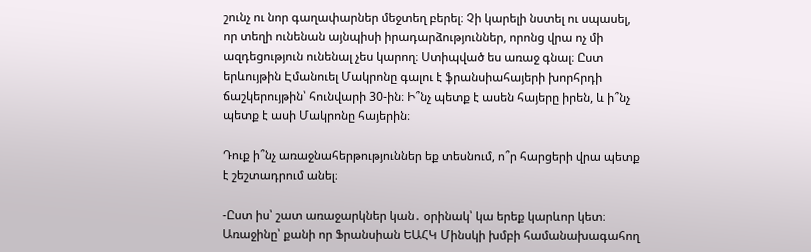շունչ ու նոր գաղափարներ մեջտեղ բերել։ Չի կարելի նստել ու սպասել, որ տեղի ունենան այնպիսի իրադարձություններ, որոնց վրա ոչ մի ազդեցություն ունենալ չես կարող։ Ստիպված ես առաջ գնալ։ Ըստ երևույթին Էմանուել Մակրոնը գալու է ֆրանսիահայերի խորհրդի ճաշկերույթին՝ հունվարի 30-ին։ Ի՞նչ պետք է ասեն հայերը իրեն, և ի՞նչ պետք է ասի Մակրոնը հայերին։

Դուք ի՞նչ առաջնահերթություններ եք տեսնում, ո՞ր հարցերի վրա պետք է շեշտադրում անել։

-Ըստ իս՝ շատ առաջարկներ կան․ օրինակ՝ կա երեք կարևոր կետ։ Առաջինը՝ քանի որ Ֆրանսիան ԵԱՀԿ Մինսկի խմբի համանախագահող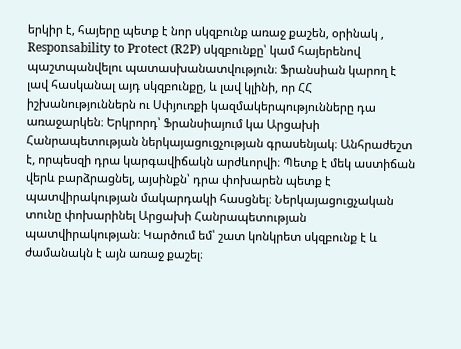երկիր է, հայերը պետք է նոր սկզբունք առաջ քաշեն, օրինակ , Responsability to Protect (R2P) սկզբունքը՝ կամ հայերենով պաշտպանվելու պատասխանատվություն։ Ֆրանսիան կարող է լավ հասկանալ այդ սկզբունքը, և լավ կլինի, որ ՀՀ իշխանություններն ու Սփյուռքի կազմակերպությունները դա առաջարկեն։ Երկրորդ՝ Ֆրանսիայում կա Արցախի Հանրապետության ներկայացուցչության գրասենյակ։ Անհրաժեշտ է, որպեսզի դրա կարգավիճակն արժևորվի։ Պետք է մեկ աստիճան վերև բարձրացնել, այսինքն՝ դրա փոխարեն պետք է պատվիրակության մակարդակի հասցնել։ Ներկայացուցչական տունը փոխարինել Արցախի Հանրապետության պատվիրակության։ Կարծում եմ՝ շատ կոնկրետ սկզբունք է և ժամանակն է այն առաջ քաշել։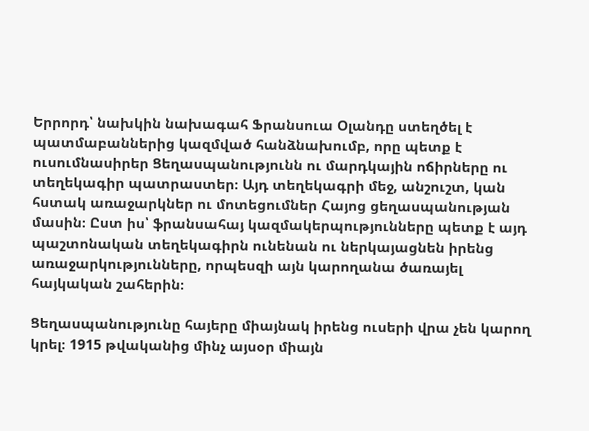Երրորդ՝ նախկին նախագահ Ֆրանսուա Օլանդը ստեղծել է պատմաբաններից կազմված հանձնախումբ, որը պետք է ուսումնասիրեր Ցեղասպանությունն ու մարդկային ոճիրները ու տեղեկագիր պատրաստեր։ Այդ տեղեկագրի մեջ, անշուշտ, կան հստակ առաջարկներ ու մոտեցումներ Հայոց ցեղասպանության մասին։ Ըստ իս՝ ֆրանսահայ կազմակերպությունները պետք է այդ պաշտոնական տեղեկագիրն ունենան ու ներկայացնեն իրենց առաջարկությունները, որպեսզի այն կարողանա ծառայել հայկական շահերին։

Ցեղասպանությունը հայերը միայնակ իրենց ուսերի վրա չեն կարող կրել։ 1915 թվականից մինչ այսօր միայն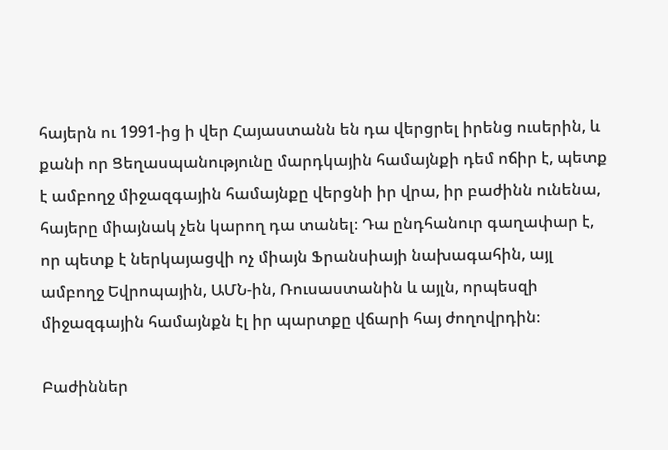հայերն ու 1991-ից ի վեր Հայաստանն են դա վերցրել իրենց ուսերին, և քանի որ Ցեղասպանությունը մարդկային համայնքի դեմ ոճիր է, պետք է ամբողջ միջազգային համայնքը վերցնի իր վրա, իր բաժինն ունենա, հայերը միայնակ չեն կարող դա տանել։ Դա ընդհանուր գաղափար է, որ պետք է ներկայացվի ոչ միայն Ֆրանսիայի նախագահին, այլ ամբողջ Եվրոպային, ԱՄՆ-ին, Ռուսաստանին և այլն, որպեսզի միջազգային համայնքն էլ իր պարտքը վճարի հայ ժողովրդին։

Բաժիններ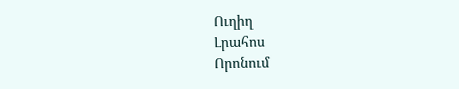Ուղիղ
Լրահոս
Որոնում